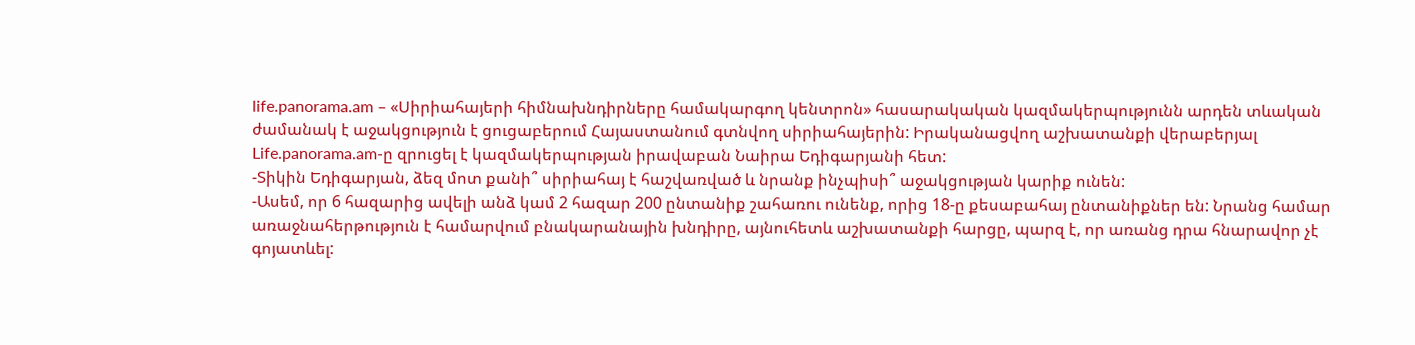life.panorama.am – «Սիրիահայերի հիմնախնդիրները համակարգող կենտրոն» հասարակական կազմակերպությունն արդեն տևական ժամանակ է աջակցություն է ցուցաբերում Հայաստանում գտնվող սիրիահայերին: Իրականացվող աշխատանքի վերաբերյալ Life.panorama.am-ը զրուցել է կազմակերպության իրավաբան Նաիրա Եդիգարյանի հետ:
-Տիկին Եդիգարյան, ձեզ մոտ քանի՞ սիրիահայ է հաշվառված և նրանք ինչպիսի՞ աջակցության կարիք ունեն:
-Ասեմ, որ 6 հազարից ավելի անձ կամ 2 հազար 200 ընտանիք շահառու ունենք, որից 18-ը քեսաբահայ ընտանիքներ են: Նրանց համար առաջնահերթություն է համարվում բնակարանային խնդիրը, այնուհետև աշխատանքի հարցը, պարզ է, որ առանց դրա հնարավոր չէ գոյատևել: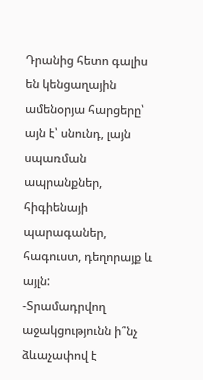Դրանից հետո գալիս են կենցաղային ամենօրյա հարցերը՝ այն է՝ սնունդ, լայն սպառման ապրանքներ, հիգիենայի պարագաներ, հագուստ, դեղորայք և այլն:
-Տրամադրվող աջակցությունն ի՞նչ ձևաչափով է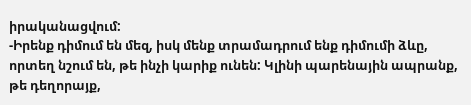իրականացվում:
-Իրենք դիմում են մեզ, իսկ մենք տրամադրում ենք դիմումի ձևը, որտեղ նշում են, թե ինչի կարիք ունեն: Կլինի պարենային ապրանք, թե դեղորայք,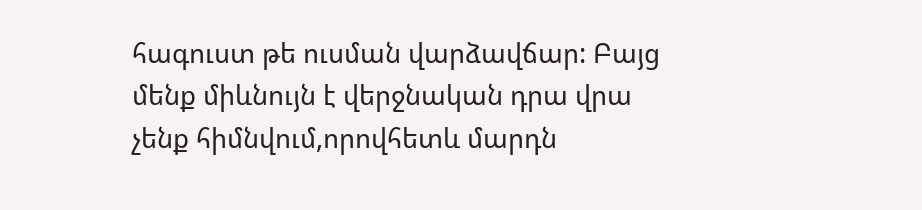հագուստ թե ուսման վարձավճար: Բայց մենք միևնույն է վերջնական դրա վրա չենք հիմնվում,որովհետև մարդն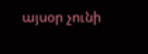այսօր չունի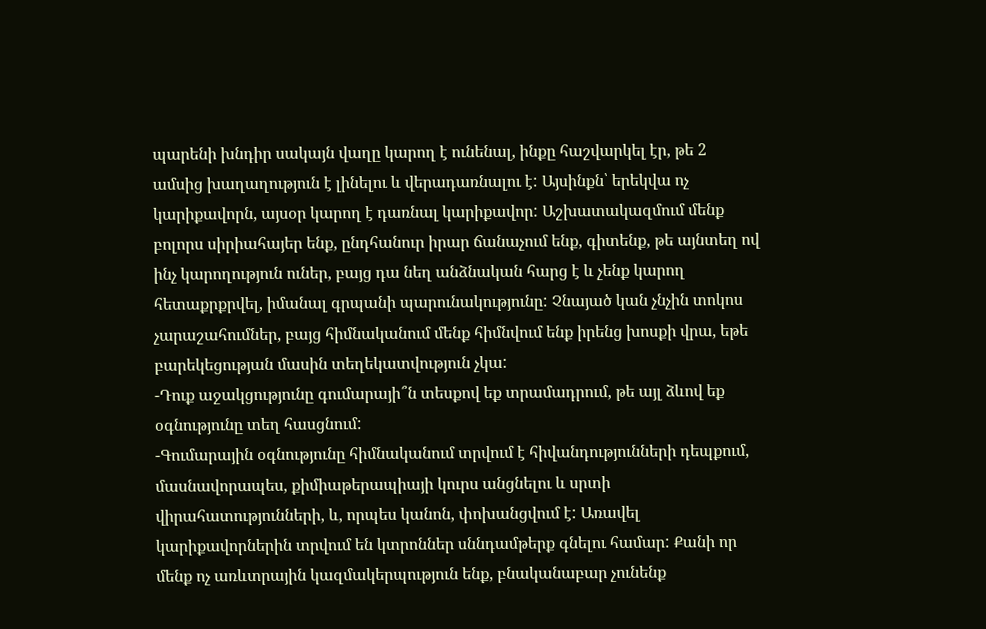պարենի խնդիր սակայն վաղը կարող է ունենալ, ինքը հաշվարկել էր, թե 2 ամսից խաղաղություն է լինելու և վերադառնալու է: Այսինքն՝ երեկվա ոչ կարիքավորն, այսօր կարող է դառնալ կարիքավոր: Աշխատակազմում մենք բոլորս սիրիահայեր ենք, ընդհանուր իրար ճանաչում ենք, գիտենք, թե այնտեղ ով ինչ կարողություն ուներ, բայց դա նեղ անձնական հարց է և չենք կարող հետաքրքրվել, իմանալ գրպանի պարունակությունը: Չնայած կան չնչին տոկոս չարաշահումներ, բայց հիմնականում մենք հիմնվում ենք իրենց խոսքի վրա, եթե բարեկեցության մասին տեղեկատվություն չկա:
-Դուք աջակցությունը գումարայի՞ն տեսքով եք տրամադրում, թե այլ ձևով եք օգնությունը տեղ հասցնում:
-Գումարային օգնությունը հիմնականում տրվում է հիվանդությունների դեպքում, մասնավորապես, քիմիաթերապիայի կուրս անցնելու և սրտի վիրահատությունների, և, որպես կանոն, փոխանցվում է: Առավել կարիքավորներին տրվում են կտրոններ սննդամթերք գնելու համար: Քանի որ մենք ոչ առևտրային կազմակերպություն ենք, բնականաբար չունենք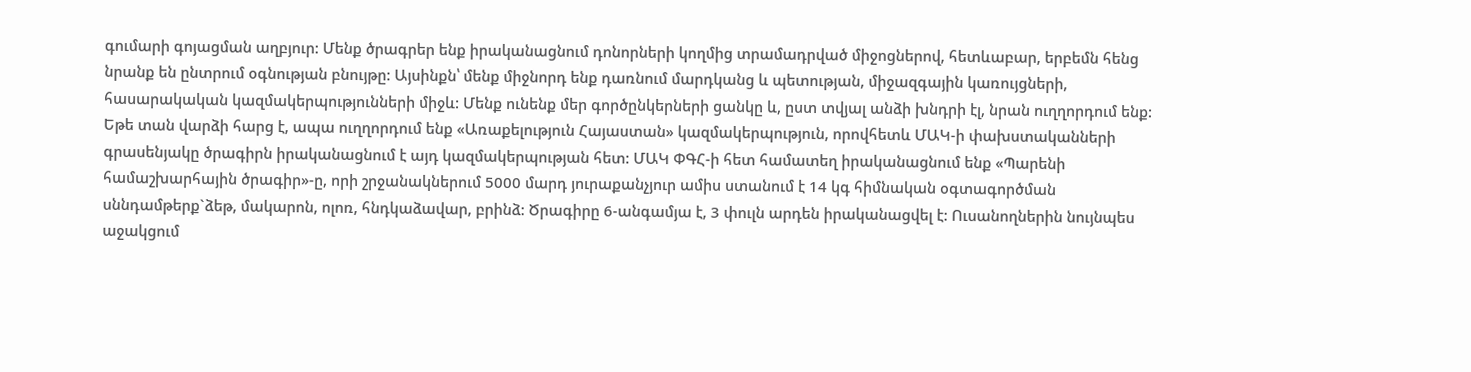գումարի գոյացման աղբյուր: Մենք ծրագրեր ենք իրականացնում դոնորների կողմից տրամադրված միջոցներով, հետևաբար, երբեմն հենց նրանք են ընտրում օգնության բնույթը: Այսինքն՝ մենք միջնորդ ենք դառնում մարդկանց և պետության, միջազգային կառույցների, հասարակական կազմակերպությունների միջև: Մենք ունենք մեր գործընկերների ցանկը և, ըստ տվյալ անձի խնդրի էլ, նրան ուղղորդում ենք: Եթե տան վարձի հարց է, ապա ուղղորդում ենք «Առաքելություն Հայաստան» կազմակերպություն, որովհետև ՄԱԿ-ի փախստականների գրասենյակը ծրագիրն իրականացնում է այդ կազմակերպության հետ: ՄԱԿ ՓԳՀ-ի հետ համատեղ իրականացնում ենք «Պարենի համաշխարհային ծրագիր»-ը, որի շրջանակներում 5000 մարդ յուրաքանչյուր ամիս ստանում է 14 կգ հիմնական օգտագործման սննդամթերք`ձեթ, մակարոն, ոլոռ, հնդկաձավար, բրինձ: Ծրագիրը 6-անգամյա է, 3 փուլն արդեն իրականացվել է: Ուսանողներին նույնպես աջակցում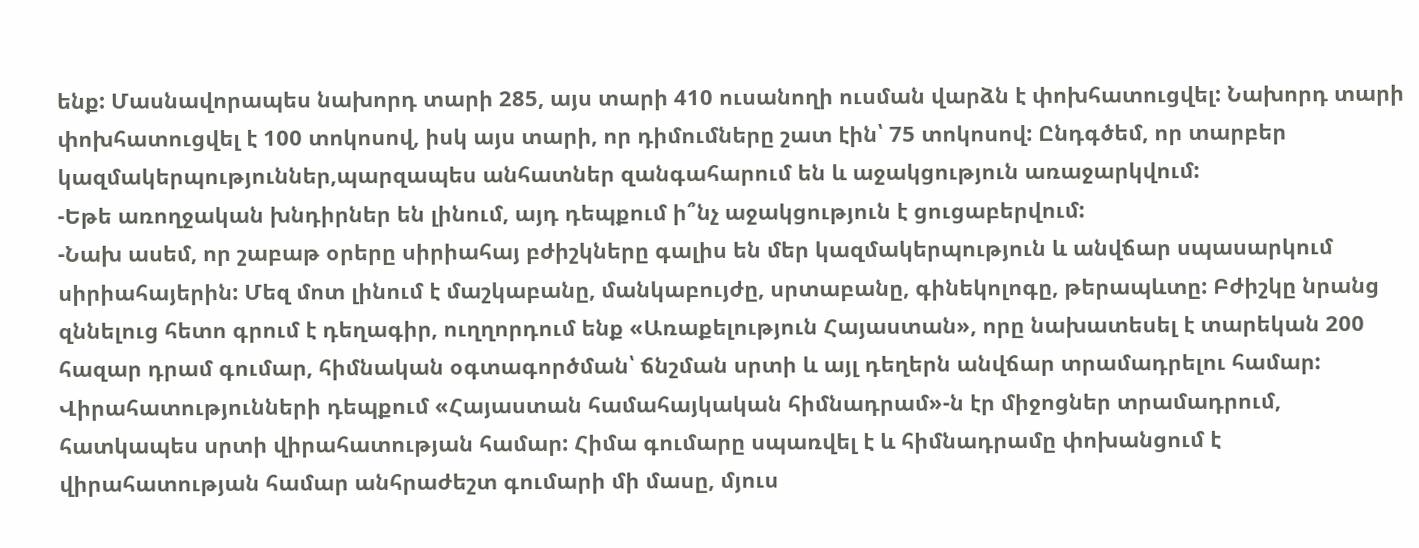ենք: Մասնավորապես նախորդ տարի 285, այս տարի 410 ուսանողի ուսման վարձն է փոխհատուցվել: Նախորդ տարի փոխհատուցվել է 100 տոկոսով, իսկ այս տարի, որ դիմումները շատ էին՝ 75 տոկոսով: Ընդգծեմ, որ տարբեր կազմակերպություններ,պարզապես անհատներ զանգահարում են և աջակցություն առաջարկվում:
-Եթե առողջական խնդիրներ են լինում, այդ դեպքում ի՞նչ աջակցություն է ցուցաբերվում:
-Նախ ասեմ, որ շաբաթ օրերը սիրիահայ բժիշկները գալիս են մեր կազմակերպություն և անվճար սպասարկում սիրիահայերին: Մեզ մոտ լինում է մաշկաբանը, մանկաբույժը, սրտաբանը, գինեկոլոգը, թերապևտը: Բժիշկը նրանց զննելուց հետո գրում է դեղագիր, ուղղորդում ենք «Առաքելություն Հայաստան», որը նախատեսել է տարեկան 200 հազար դրամ գումար, հիմնական օգտագործման՝ ճնշման սրտի և այլ դեղերն անվճար տրամադրելու համար: Վիրահատությունների դեպքում «Հայաստան համահայկական հիմնադրամ»-ն էր միջոցներ տրամադրում, հատկապես սրտի վիրահատության համար: Հիմա գումարը սպառվել է և հիմնադրամը փոխանցում է վիրահատության համար անհրաժեշտ գումարի մի մասը, մյուս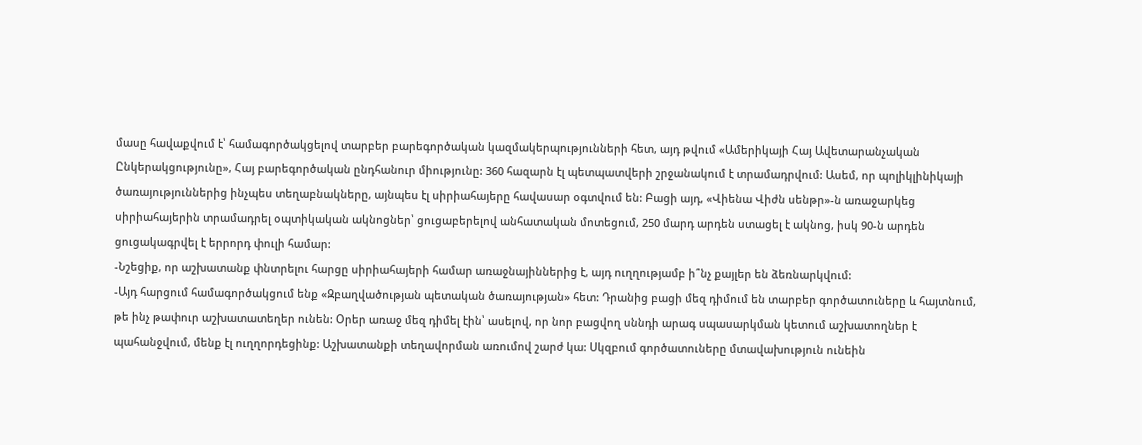մասը հավաքվում է՝ համագործակցելով տարբեր բարեգործական կազմակերպությունների հետ, այդ թվում «Ամերիկայի Հայ Ավետարանչական Ընկերակցությունը», Հայ բարեգործական ընդհանուր միությունը: 360 հազարն էլ պետպատվերի շրջանակում է տրամադրվում: Ասեմ, որ պոլիկլինիկայի ծառայություններից ինչպես տեղաբնակները, այնպես էլ սիրիահայերը հավասար օգտվում են: Բացի այդ, «Վիենա Վիժն սենթր»-ն առաջարկեց սիրիահայերին տրամադրել օպտիկական ակնոցներ՝ ցուցաբերելով անհատական մոտեցում, 250 մարդ արդեն ստացել է ակնոց, իսկ 90-ն արդեն ցուցակագրվել է երրորդ փուլի համար:
-Նշեցիք, որ աշխատանք փնտրելու հարցը սիրիահայերի համար առաջնայիններից է, այդ ուղղությամբ ի՞նչ քայլեր են ձեռնարկվում:
-Այդ հարցում համագործակցում ենք «Զբաղվածության պետական ծառայության» հետ: Դրանից բացի մեզ դիմում են տարբեր գործատուները և հայտնում, թե ինչ թափուր աշխատատեղեր ունեն: Օրեր առաջ մեզ դիմել էին՝ ասելով, որ նոր բացվող սննդի արագ սպասարկման կետում աշխատողներ է պահանջվում, մենք էլ ուղղորդեցինք: Աշխատանքի տեղավորման առումով շարժ կա: Սկզբում գործատուները մտավախություն ունեին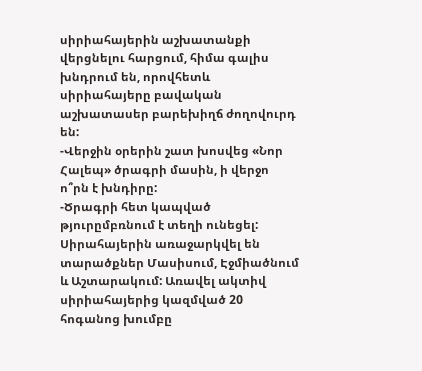սիրիահայերին աշխատանքի վերցնելու հարցում, հիմա գալիս խնդրում են, որովհետև սիրիահայերը բավական աշխատասեր բարեխիղճ ժողովուրդ են:
-Վերջին օրերին շատ խոսվեց «Նոր Հալեպ» ծրագրի մասին, ի վերջո ո՞րն է խնդիրը:
-Ծրագրի հետ կապված թյուրըմբռնում է տեղի ունեցել: Սիրահայերին առաջարկվել են տարածքներ Մասիսում, Էջմիածնում և Աշտարակում: Առավել ակտիվ սիրիահայերից կազմված 20 հոգանոց խումբը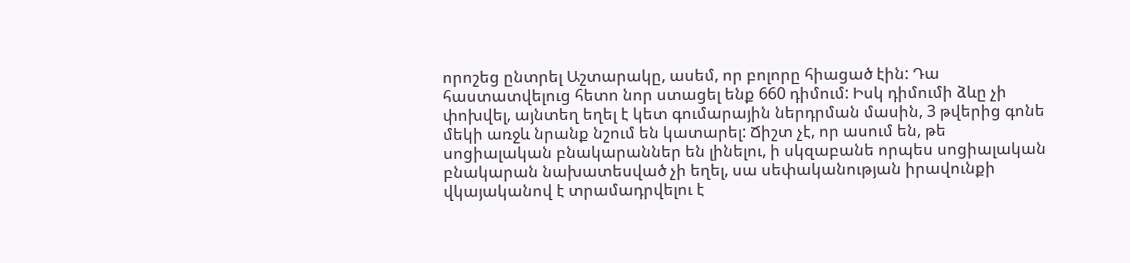որոշեց ընտրել Աշտարակը, ասեմ, որ բոլորը հիացած էին: Դա հաստատվելուց հետո նոր ստացել ենք 660 դիմում: Իսկ դիմումի ձևը չի փոխվել, այնտեղ եղել է կետ գումարային ներդրման մասին, 3 թվերից գոնե մեկի առջև նրանք նշում են կատարել: Ճիշտ չէ, որ ասում են, թե սոցիալական բնակարաններ են լինելու, ի սկզաբանե որպես սոցիալական բնակարան նախատեսված չի եղել, սա սեփականության իրավունքի վկայականով է տրամադրվելու է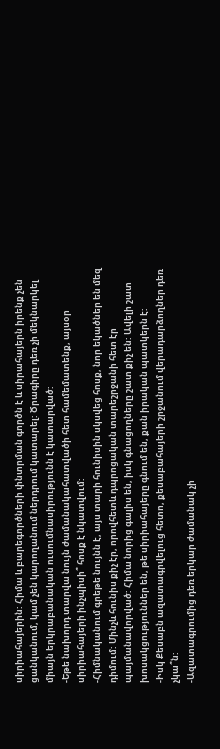սիրիահայերին: Հիմա և բարեգործների փնտրման գործն է և սիրահայերն իրենք չեն ցանկանում, կամ չեն կարողանում ներդրում կատարել: Ծրագիրը դեռ չի մեկնարկել միայն երկրաբանական ուսումնասիրությունն է կատարված:
-Եթե նախորդ տարվա նույն ժամանակահատվածի հետ համեմատենք, այսօր սիրիահայերի ինչպիսի՞ հոսք է նկատվում:
-Հիմնականում գրեթե նույնն է, այս տարի հունիսին սկսվեց հոսք, նոր եկածներ են մեզ դիմում: Մինչև հունիս քիչ էր, որովհետև դպրոցական տարեշրջանի հետ էր պայմանավորված: Հիմա նորից գալիս են, իսկ գնացողները շատ քիչ են: Ավելի շատ խոսակցություններ են, թե սիրիահայերը գնում են, քան իրական պատկերն է:
-Իսկ Քեսաբն ազատագրվելուց հետո, քեսաբահայերի շրջանում վերադարձողներ դեռ չկա՞ն:
-Ազատագրումից դեռ երկար ժամանակ չի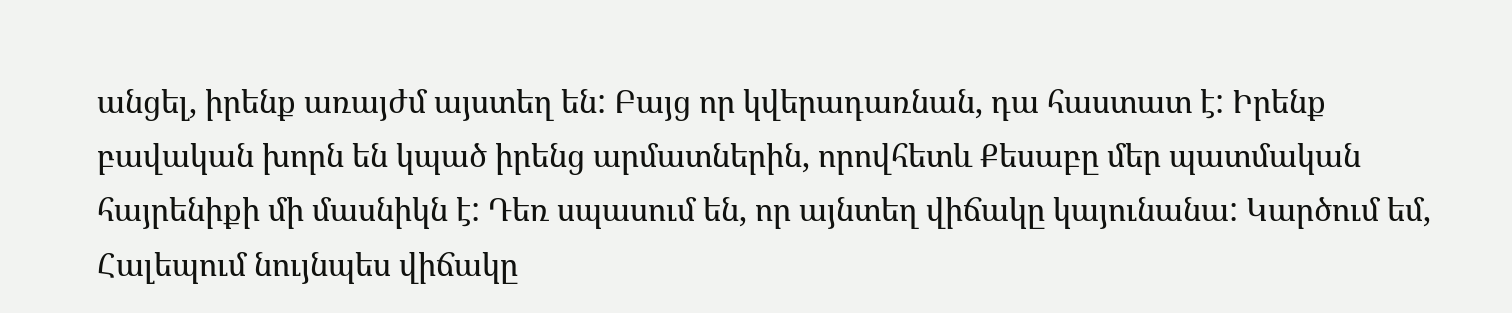անցել, իրենք առայժմ այստեղ են: Բայց որ կվերադառնան, դա հաստատ է: Իրենք բավական խորն են կպած իրենց արմատներին, որովհետև Քեսաբը մեր պատմական հայրենիքի մի մասնիկն է: Դեռ սպասում են, որ այնտեղ վիճակը կայունանա: Կարծում եմ, Հալեպում նույնպես վիճակը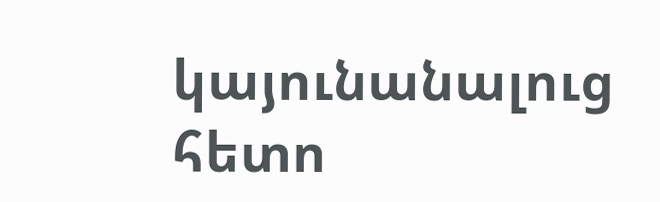կայունանալուց հետո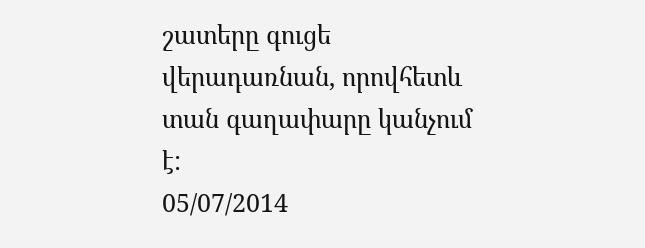շատերը գուցե վերադառնան, որովհետև տան գաղափարը կանչում է:
05/07/2014